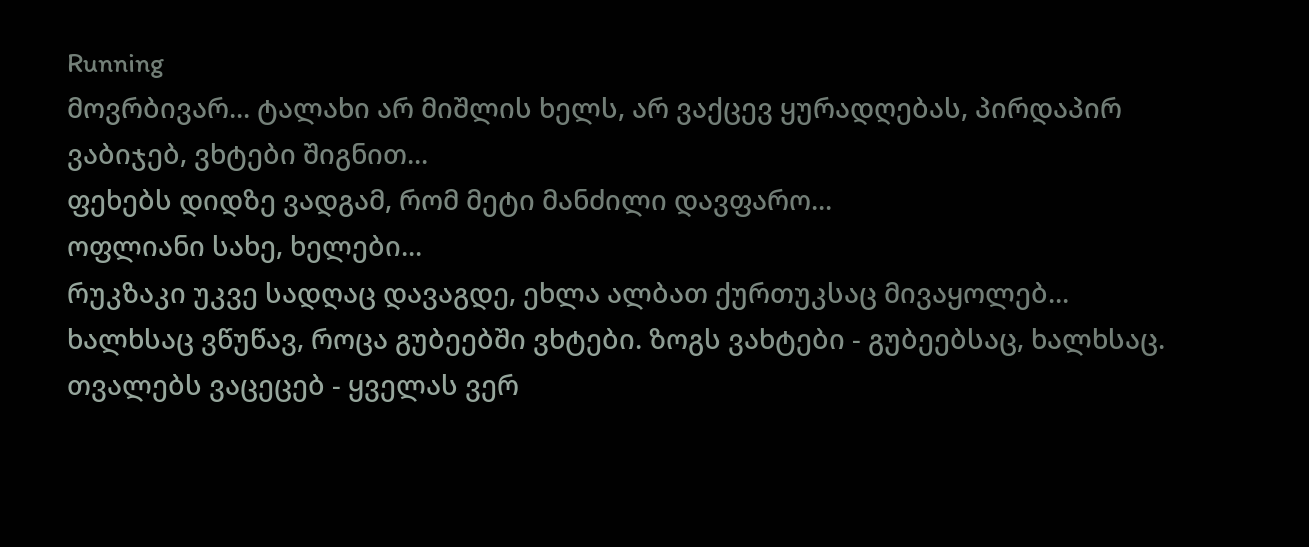Running
მოვრბივარ... ტალახი არ მიშლის ხელს, არ ვაქცევ ყურადღებას, პირდაპირ ვაბიჯებ, ვხტები შიგნით...
ფეხებს დიდზე ვადგამ, რომ მეტი მანძილი დავფარო...
ოფლიანი სახე, ხელები...
რუკზაკი უკვე სადღაც დავაგდე, ეხლა ალბათ ქურთუკსაც მივაყოლებ...
ხალხსაც ვწუწავ, როცა გუბეებში ვხტები. ზოგს ვახტები - გუბეებსაც, ხალხსაც.
თვალებს ვაცეცებ - ყველას ვერ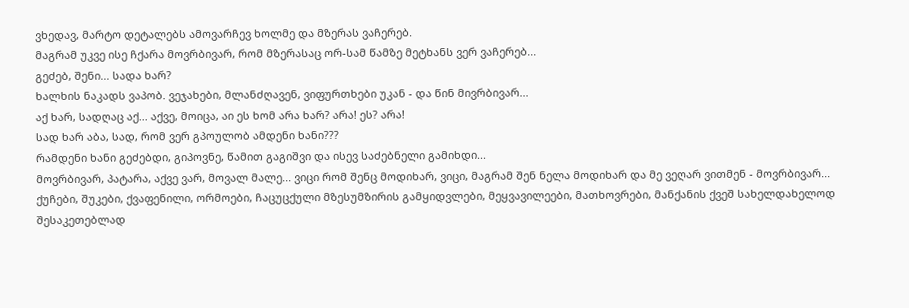ვხედავ, მარტო დეტალებს ამოვარჩევ ხოლმე და მზერას ვაჩერებ.
მაგრამ უკვე ისე ჩქარა მოვრბივარ, რომ მზერასაც ორ-სამ წამზე მეტხანს ვერ ვაჩერებ...
გეძებ, შენი... სადა ხარ?
ხალხის ნაკადს ვაპობ. ვეჯახები, მლანძღავენ, ვიფურთხები უკან - და წინ მივრბივარ...
აქ ხარ, სადღაც აქ... აქვე, მოიცა, აი ეს ხომ არა ხარ? არა! ეს? არა!
სად ხარ აბა, სად, რომ ვერ გპოულობ ამდენი ხანი???
რამდენი ხანი გეძებდი, გიპოვნე, წამით გაგიშვი და ისევ საძებნელი გამიხდი...
მოვრბივარ, პატარა, აქვე ვარ, მოვალ მალე... ვიცი რომ შენც მოდიხარ, ვიცი, მაგრამ შენ ნელა მოდიხარ და მე ვეღარ ვითმენ - მოვრბივარ...
ქუჩები, შუკები, ქვაფენილი, ორმოები, ჩაცუცქული მზესუმზირის გამყიდვლები, მეყვავილეები, მათხოვრები, მანქანის ქვეშ სახელდახელოდ შესაკეთებლად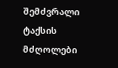შემძვრალი ტაქსის მძღოლები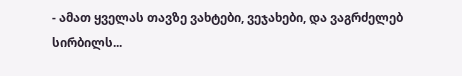- ამათ ყველას თავზე ვახტები, ვეჯახები, და ვაგრძელებ სირბილს...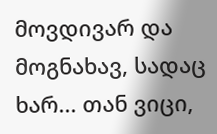მოვდივარ და მოგნახავ, სადაც ხარ... თან ვიცი,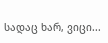სადაც ხარ, ვიცი...